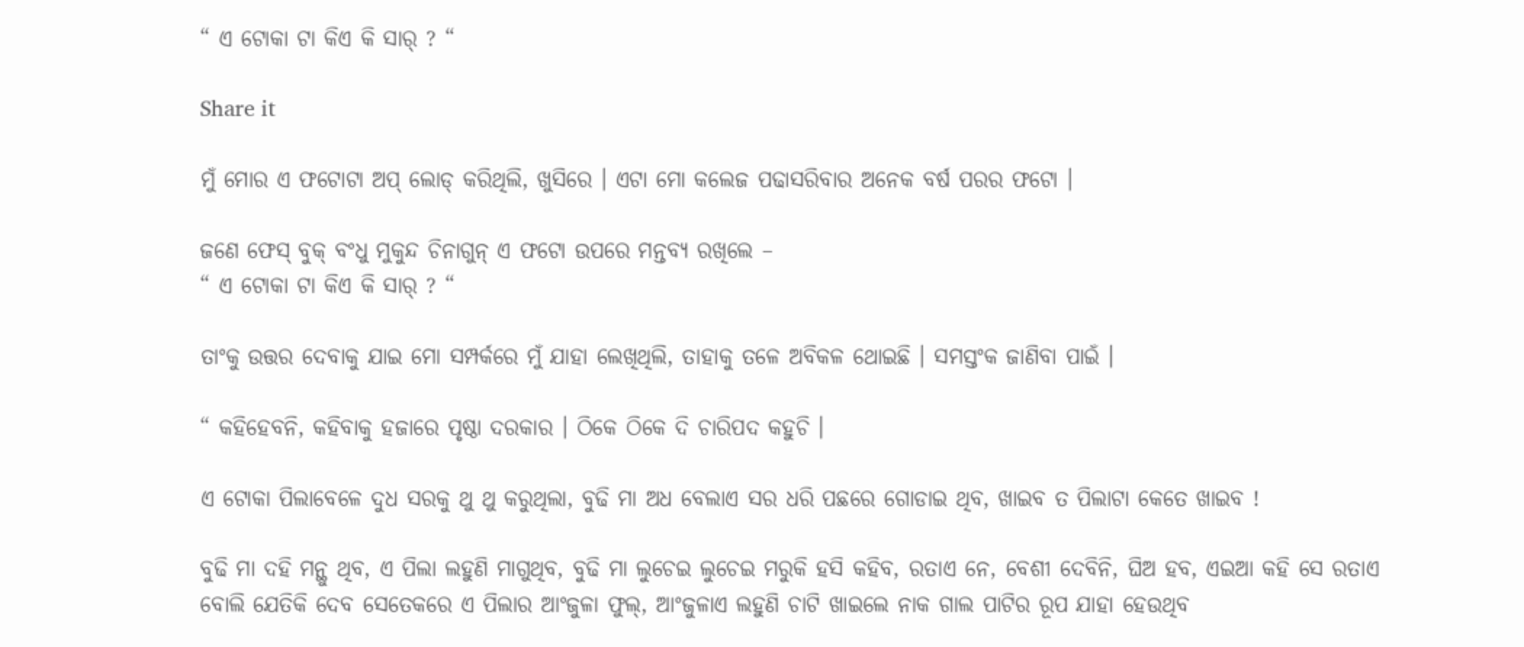“ ଏ ଟୋକା ଟା କିଏ କି ସାର୍ ? “

Share it

ମୁଁ ମୋର ଏ ଫଟୋଟା ଅପ୍ ଲୋଡ୍ କରିଥିଲି, ଖୁସିରେ । ଏଟା ମୋ କଲେଜ ପଢାସରିବାର ଅନେକ ବର୍ଷ ପରର ଫଟୋ ।

ଜଣେ ଫେସ୍ ବୁକ୍ ବଂଧୁ ମୁକୁନ୍ଦ ଚିନାଗୁନ୍ ଏ ଫଟୋ ଉପରେ ମନ୍ତବ୍ଯ ରଖିଲେ –
“ ଏ ଟୋକା ଟା କିଏ କି ସାର୍ ? “

ତାଂକୁ ଉତ୍ତର ଦେବାକୁ ଯାଇ ମୋ ସମ୍ପର୍କରେ ମୁଁ ଯାହା ଲେଖିଥିଲି, ତାହାକୁ ତଳେ ଅବିକଳ ଥୋଇଛି । ସମସ୍ତଂକ ଜାଣିବା ପାଇଁ ।

“ କହିହେବନି, କହିବାକୁ ହଜାରେ ପୃଷ୍ଠା ଦରକାର । ଠିକେ ଠିକେ ଦି ଚାରିପଦ କହୁଚି ।

ଏ ଟୋକା ପିଲାବେଳେ ଦୁଧ ସରକୁ ଥୁ ଥୁ କରୁଥିଲା, ବୁଢି ମା ଅଧ ବେଲାଏ ସର ଧରି ପଛରେ ଗୋଡାଇ ଥିବ, ଖାଇବ ତ ପିଲାଟା କେତେ ଖାଇବ !

ବୁଢି ମା ଦହି ମନ୍ଥୁ ଥିବ, ଏ ପିଲା ଲହୁଣି ମାଗୁଥିବ, ବୁଢି ମା ଲୁଚେଇ ଲୁଚେଇ ମରୁକି ହସି କହିବ, ରତାଏ ନେ, ବେଶୀ ଦେବିନି, ଘିଅ ହବ, ଏଇଆ କହି ସେ ରତାଏ ବୋଲି ଯେତିକି ଦେବ ସେତେକରେ ଏ ପିଲାର ଆଂଜୁଳା ଫୁଲ୍, ଆଂଜୁଳାଏ ଲହୁଣି ଚାଟି ଖାଇଲେ ନାକ ଗାଲ ପାଟିର ରୂପ ଯାହା ହେଉଥିବ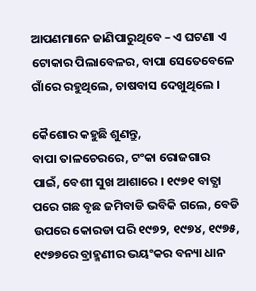ଆପଣମାନେ ଜାଣିପାରୁଥିବେ – ଏ ଘଟଣା ଏ ଟୋକାର ପିଲାବେଳର, ବାପା ସେତେବେଳେ ଗାଁରେ ରହୁଥିଲେ, ଚାଷବାସ ଦେଖୁଥିଲେ ।

କୈଶୋର କହୁଛି ଶୁଣନ୍ତୁ,
ବାପା ତାଳଚେରରେ, ଟଂକା ରୋଜଗାର ପାଇଁ, ବେଶୀ ସୁଖ ଆଶାରେ । ୧୯୭୧ ବାତ୍ଯା ପରେ ଗଛ ବୃଛ ଜମିବାଡି ଭବିକି ଗଲେ, ବେଡି ଉପରେ କୋରଡା ପରି ୧୯୭୨, ୧୯୭୪, ୧୯୭୫, ୧୯୭୭ରେ ବ୍ରାହ୍ମଣୀର ଭୟଂକର ବନ୍ୟା ଧାନ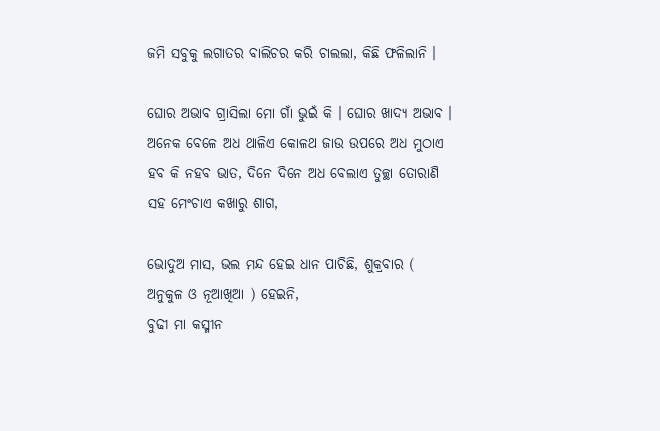ଜମି ସବୁକୁ ଲଗାତର ବାଲିଚର କରି ଚାଲଲା, କିଛି ଫଳିଲାନି ।

ଘୋର ଅଭାବ ଗ୍ରାସିଲା ମୋ ଗାଁ ଭୁଇଁ କି । ଘୋର ଖାଦ୍ଯ ଅଭାବ । ଅନେକ ବେଳେ ଅଧ ଥାଳିଏ କୋଳଥ ଜାଉ ଉପରେ ଅଧ ମୁଠାଏ ହବ କି ନହବ ଭାତ, ଦିନେ ଦିନେ ଅଧ ବେଲାଏ ତୁଚ୍ଛା ତୋରାଣି ସହ ମେଂଚାଏ କଖାରୁ ଶାଗ,

ଭୋଦୁଅ ମାସ, ଭଲ ମନ୍ଦ ହେଇ ଧାନ ପାଚିଛି, ଶୁକ୍ରବାର ( ଅନୁକୁଳ ଓ ନୂଆଖିଆ ) ହେଇନି,
ବୁଢୀ ମା କସ୍ମୀନ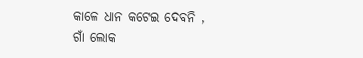କାଳେ ଧାନ କଟେଇ ଦେବନି ,
ଗାଁ ଲୋକ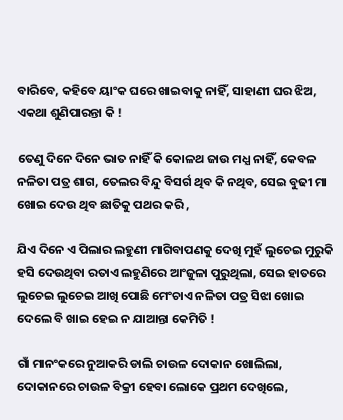ବାରିବେ, କହିବେ ୟାଂକ ଘରେ ଖାଇବାକୁ ନାହିଁ, ସାହାଣୀ ଘର ଝିଅ, ଏକଥା ଶୁଣିପାରନ୍ତା କି !

ତେଣୁ ଦିନେ ଦିନେ ଭାତ ନାହିଁ କି କୋଳଥ ଜାଉ ମଧ୍ଯ ନାହିଁ, କେବଳ ନଳିତା ପତ୍ର ଶାଗ, ତେଲର ବିନ୍ଦୁ ବିସର୍ଗ ଥିବ କି ନଥିବ, ସେଇ ବୁଢୀ ମା ଖୋଇ ଦେଉ ଥିବ ଛାତିକୁ ପଥର କରି ,

ଯିଏ ଦିନେ ଏ ପିଲାର ଲହୁଣୀ ମାଗିବାପଣକୁ ଦେଖି ମୁହଁ ଲୁଚେଇ ମୁରୁକି ହସି ଦେଉଥିବା ରତାଏ ଲହୁଣିରେ ଆଂଜୁଳା ପୁରୁଥିଲା, ସେଇ ହାତରେ ଲୁଚେଇ ଲୁଚେଇ ଆଖି ପୋଛି ମେଂଚାଏ ନଳିତା ପତ୍ର ସିଝା ଖୋଇ ଦେଲେ ବି ଖାଇ ହେଇ ନ ଯାଆନ୍ତା କେମିତି !

ଗାଁ ମାନଂକରେ ନୁଆକରି ଡାଲି ଚାଉଳ ଦୋକାନ ଖୋଲିଲା, ଦୋକାନରେ ଚାଉଳ ବିକ୍ରୀ ହେବା ଲୋକେ ପ୍ରଥମ ଦେଖିଲେ,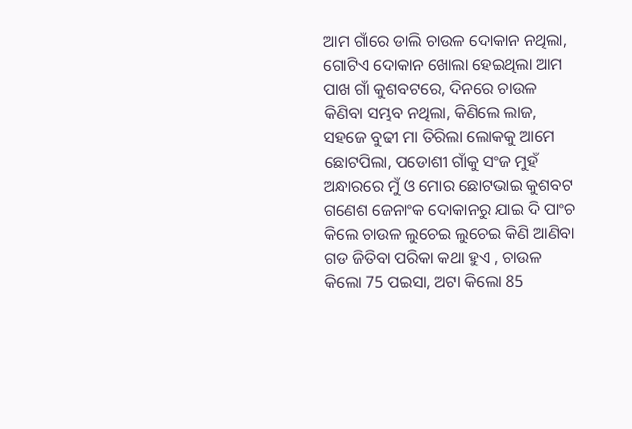ଆମ ଗାଁରେ ଡାଲି ଚାଉଳ ଦୋକାନ ନଥିଲା,
ଗୋଟିଏ ଦୋକାନ ଖୋଲା ହେଇଥିଲା ଆମ ପାଖ ଗାଁ କୁଶବଟରେ, ଦିନରେ ଚାଉଳ କିଣିବା ସମ୍ଭବ ନଥିଲା, କିଣିଲେ ଲାଜ,
ସହଜେ ବୁଢୀ ମା ତିରିଲା ଲୋକକୁ ଆମେ ଛୋଟପିଲା, ପଡୋଶୀ ଗାଁକୁ ସଂଜ ମୁହଁ ଅନ୍ଧାରରେ ମୁଁ ଓ ମୋର ଛୋଟଭାଇ କୁଶବଟ ଗଣେଶ ଜେନାଂକ ଦୋକାନରୁ ଯାଇ ଦି ପାଂଚ କିଲେ ଚାଉଳ ଲୁଚେଇ ଲୁଚେଇ କିଣି ଆଣିବା ଗଡ ଜିତିବା ପରିକା କଥା ହୁଏ , ଚାଉଳ କିଲୋ 75 ପଇସା, ଅଟା କିଲୋ 85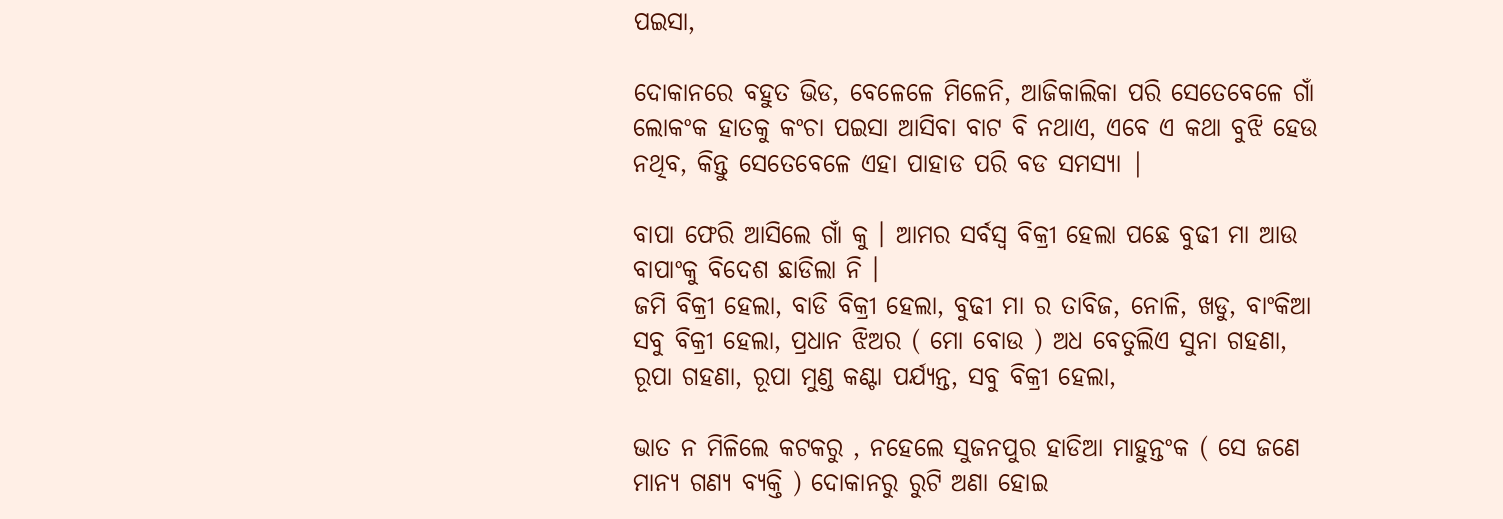ପଇସା,

ଦୋକାନରେ ବହୁତ ଭିଡ, ବେଳେଳେ ମିଳେନି, ଆଜିକାଲିକା ପରି ସେତେବେଳେ ଗାଁ ଲୋକଂକ ହାତକୁ କଂଚା ପଇସା ଆସିବା ବାଟ ବି ନଥାଏ, ଏବେ ଏ କଥା ବୁଝି ହେଉ ନଥିବ, କିନ୍ତୁ ସେତେବେଳେ ଏହା ପାହାଡ ପରି ବଡ ସମସ୍ୟା |

ବାପା ଫେରି ଆସିଲେ ଗାଁ କୁ । ଆମର ସର୍ବସ୍ୱ ବିକ୍ରୀ ହେଲା ପଛେ ବୁଢୀ ମା ଆଉ ବାପାଂକୁ ବିଦେଶ ଛାଡିଲା ନି ।
ଜମି ବିକ୍ରୀ ହେଲା, ବାଡି ବିକ୍ରୀ ହେଲା, ବୁଢୀ ମା ର ତାବିଜ, ନୋଳି, ଖଡୁ, ବାଂକିଆ ସବୁ ବିକ୍ରୀ ହେଲା, ପ୍ରଧାନ ଝିଅର ( ମୋ ବୋଉ ) ଅଧ ବେତୁଲିଏ ସୁନା ଗହଣା, ରୂପା ଗହଣା, ରୂପା ମୁଣ୍ଡ କଣ୍ଟା ପର୍ଯ୍ଯନ୍ତ, ସବୁ ବିକ୍ରୀ ହେଲା,

ଭାତ ନ ମିଳିଲେ କଟକରୁ , ନହେଲେ ସୁଜନପୁର ହାଡିଆ ମାହୁନ୍ତଂକ ( ସେ ଜଣେ ମାନ୍ଯ ଗଣ୍ଯ ବ୍ଯକ୍ତି ) ଦୋକାନରୁ ରୁଟି ଅଣା ହୋଇ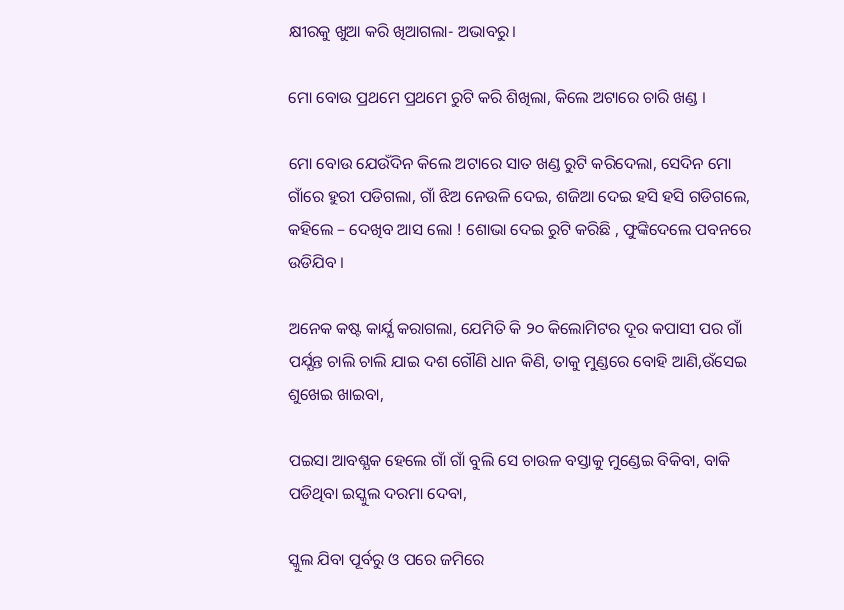କ୍ଷୀରକୁ ଖୁଆ କରି ଖିଆଗଲା- ଅଭାବରୁ।

ମୋ ବୋଉ ପ୍ରଥମେ ପ୍ରଥମେ ରୁଟି କରି ଶିଖିଲା, କିଲେ ଅଟାରେ ଚାରି ଖଣ୍ଡ ।

ମୋ ବୋଉ ଯେଉଁଦିନ କିଲେ ଅଟାରେ ସାତ ଖଣ୍ଡ ରୁଟି କରିଦେଲା, ସେଦିନ ମୋ ଗାଁରେ ହୁରୀ ପଡିଗଲା, ଗାଁ ଝିଅ ନେଉଳି ଦେଇ, ଶଜିଆ ଦେଇ ହସି ହସି ଗଡିଗଲେ, କହିଲେ – ଦେଖିବ ଆସ ଲୋ ! ଶୋଭା ଦେଇ ରୁଟି କରିଛି , ଫୁଙ୍କିଦେଲେ ପବନରେ ଉଡିଯିବ ।

ଅନେକ କଷ୍ଟ କାର୍ଯ୍ଯ କରାଗଲା, ଯେମିତି କି ୨୦ କିଲୋମିଟର ଦୂର କପାସୀ ପର ଗାଁ ପର୍ଯ୍ଯନ୍ତ ଚାଲି ଚାଲି ଯାଇ ଦଶ ଗୌଣି ଧାନ କିଣି, ତାକୁ ମୁଣ୍ଡରେ ବୋହି ଆଣି,ଉଁସେଇ ଶୁଖେଇ ଖାଇବା,

ପଇସା ଆବଶ୍ଯକ ହେଲେ ଗାଁ ଗାଁ ବୁଲି ସେ ଚାଉଳ ବସ୍ତାକୁ ମୁଣ୍ଡେଇ ବିକିବା, ବାକି ପଡିଥିବା ଇସ୍କୁଲ ଦରମା ଦେବା,

ସ୍କୁଲ ଯିବା ପୂର୍ବରୁ ଓ ପରେ ଜମିରେ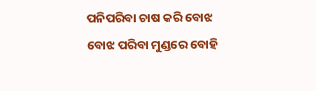ପନିପରିବା ଚାଷ କରି ବୋଝ ବୋଝ ପରିବା ମୁଣ୍ଡରେ ବୋହି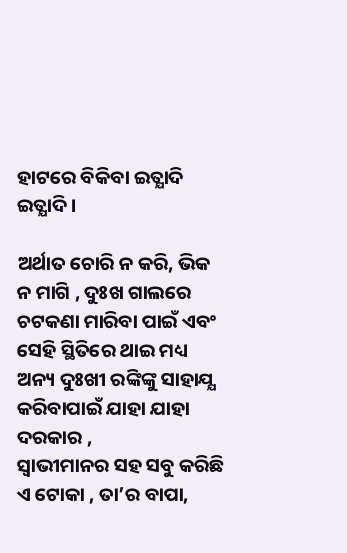ହାଟରେ ବିକିବା ଇତ୍ଯାଦି ଇତ୍ଯାଦି ।

ଅର୍ଥାତ ଚୋରି ନ କରି, ଭିକ ନ ମାଗି , ଦୁଃଖ ଗାଲରେ ଚଟକଣା ମାରିବା ପାଇଁ ଏବଂ ସେହି ସ୍ଥିତିରେ ଥାଇ ମଧ୍ୟ ଅନ୍ୟ ଦୁଃଖୀ ରଙ୍କିଙ୍କୁ ସାହାଯ୍ଯ କରିବାପାଇଁ ଯାହା ଯାହା ଦରକାର ,
ସ୍ୱାଭୀମାନର ସହ ସବୁ କରିଛି ଏ ଟୋକା , ତା’ର ବାପା,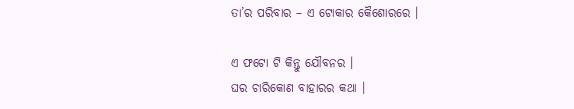ତା’ର ପରିବାର – ଏ ଟୋକାର କୈଶୋରରେ ।

ଏ ଫଟୋ ଟି କିନ୍ତୁ ଯୌବନର ।
ଘର ଚାରିକୋଣ ବାହାରର କଥା ।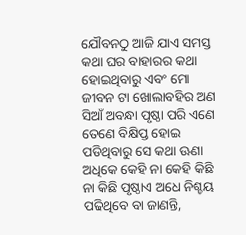ଯୌବନଠୁ ଆଜି ଯାଏ ସମସ୍ତ କଥା ଘର ବାହାରର କଥା ହୋଇଥିବାରୁ ଏବଂ ମୋ ଜୀବନ ଟା ଖୋଲାବହିର ଅଣ ସିଆଁ ଅବନ୍ଧା ପୃଷ୍ଠା ପରି ଏଣେ ତେଣେ ବିକ୍ଷିପ୍ତ ହୋଇ ପଡିଥିବାରୁ ସେ କଥା ଊଣା ଅଧିକେ କେହି ନା କେହି କିଛି ନା କିଛି ପୃଷ୍ଠାଏ ଅଧେ ନିଶ୍ଚୟ ପଢିଥିବେ ବା ଜାଣନ୍ତି,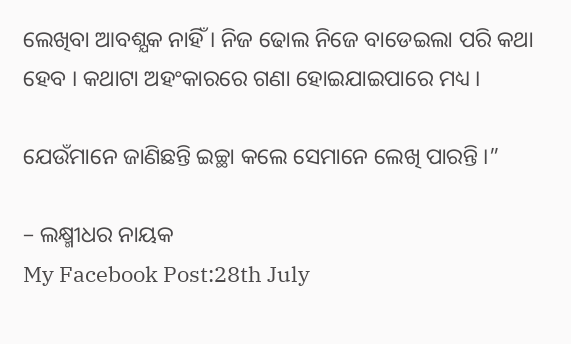ଲେଖିବା ଆବଶ୍ଯକ ନାହିଁ । ନିଜ ଢୋଲ ନିଜେ ବାଡେଇଲା ପରି କଥା ହେବ । କଥାଟା ଅହଂକାରରେ ଗଣା ହୋଇଯାଇପାରେ ମଧ୍ୟ ।

ଯେଉଁମାନେ ଜାଣିଛନ୍ତି ଇଚ୍ଛା କଲେ ସେମାନେ ଲେଖି ପାରନ୍ତି ।”

– ଲକ୍ଷ୍ମୀଧର ନାୟକ
My Facebook Post:28th July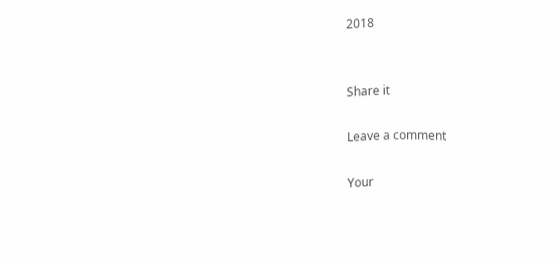2018


Share it

Leave a comment

Your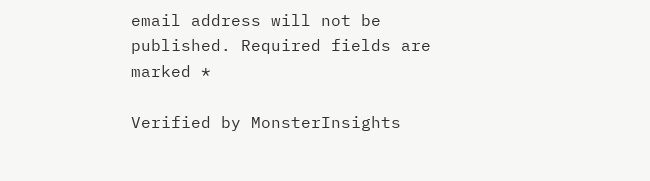email address will not be published. Required fields are marked *

Verified by MonsterInsights